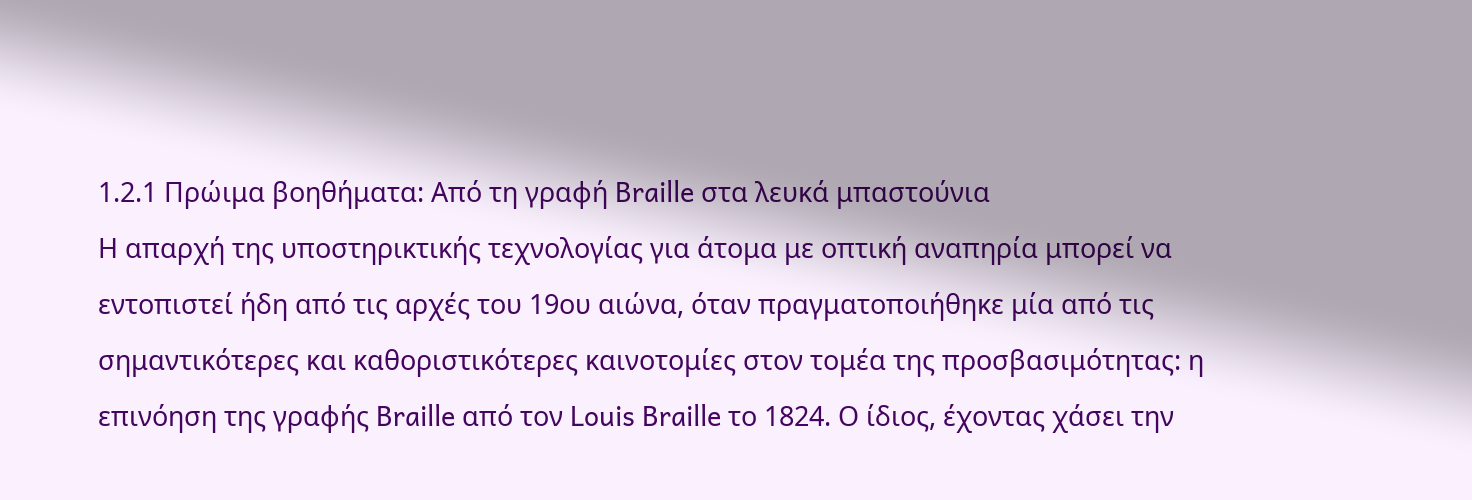1.2.1 Πρώιμα βοηθήματα: Από τη γραφή Braille στα λευκά μπαστούνια
Η απαρχή της υποστηρικτικής τεχνολογίας για άτομα με οπτική αναπηρία μπορεί να εντοπιστεί ήδη από τις αρχές του 19ου αιώνα, όταν πραγματοποιήθηκε μία από τις σημαντικότερες και καθοριστικότερες καινοτομίες στον τομέα της προσβασιμότητας: η επινόηση της γραφής Braille από τον Louis Braille το 1824. Ο ίδιος, έχοντας χάσει την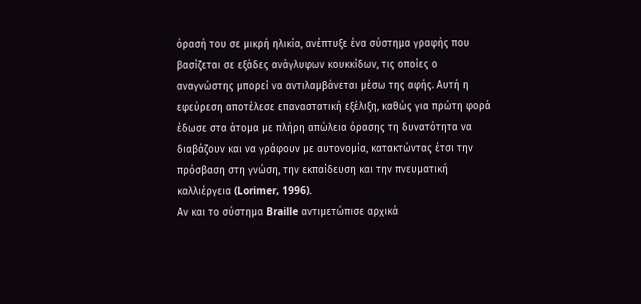όρασή του σε μικρή ηλικία, ανέπτυξε ένα σύστημα γραφής που βασίζεται σε εξάδες ανάγλυφων κουκκίδων, τις οποίες ο αναγνώστης μπορεί να αντιλαμβάνεται μέσω της αφής. Αυτή η εφεύρεση αποτέλεσε επαναστατική εξέλιξη, καθώς για πρώτη φορά έδωσε στα άτομα με πλήρη απώλεια όρασης τη δυνατότητα να διαβάζουν και να γράφουν με αυτονομία, κατακτώντας έτσι την πρόσβαση στη γνώση, την εκπαίδευση και την πνευματική καλλιέργεια (Lorimer, 1996).
Αν και το σύστημα Braille αντιμετώπισε αρχικά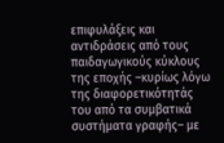επιφυλάξεις και αντιδράσεις από τους παιδαγωγικούς κύκλους της εποχής –κυρίως λόγω της διαφορετικότητάς του από τα συμβατικά συστήματα γραφής– με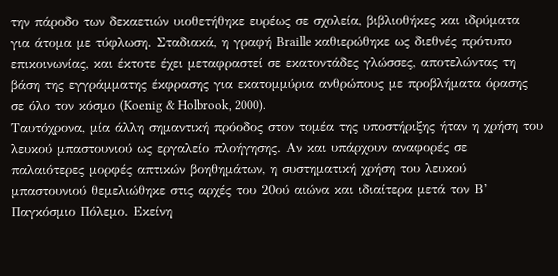την πάροδο των δεκαετιών υιοθετήθηκε ευρέως σε σχολεία, βιβλιοθήκες και ιδρύματα για άτομα με τύφλωση. Σταδιακά, η γραφή Braille καθιερώθηκε ως διεθνές πρότυπο επικοινωνίας, και έκτοτε έχει μεταφραστεί σε εκατοντάδες γλώσσες, αποτελώντας τη βάση της εγγράμματης έκφρασης για εκατομμύρια ανθρώπους με προβλήματα όρασης σε όλο τον κόσμο (Koenig & Holbrook, 2000).
Ταυτόχρονα, μία άλλη σημαντική πρόοδος στον τομέα της υποστήριξης ήταν η χρήση του λευκού μπαστουνιού ως εργαλείο πλοήγησης. Αν και υπάρχουν αναφορές σε παλαιότερες μορφές απτικών βοηθημάτων, η συστηματική χρήση του λευκού μπαστουνιού θεμελιώθηκε στις αρχές του 20ού αιώνα και ιδιαίτερα μετά τον Β’ Παγκόσμιο Πόλεμο. Εκείνη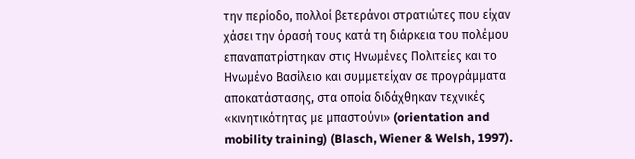την περίοδο, πολλοί βετεράνοι στρατιώτες που είχαν χάσει την όρασή τους κατά τη διάρκεια του πολέμου επαναπατρίστηκαν στις Ηνωμένες Πολιτείες και το Ηνωμένο Βασίλειο και συμμετείχαν σε προγράμματα αποκατάστασης, στα οποία διδάχθηκαν τεχνικές «κινητικότητας με μπαστούνι» (orientation and mobility training) (Blasch, Wiener & Welsh, 1997).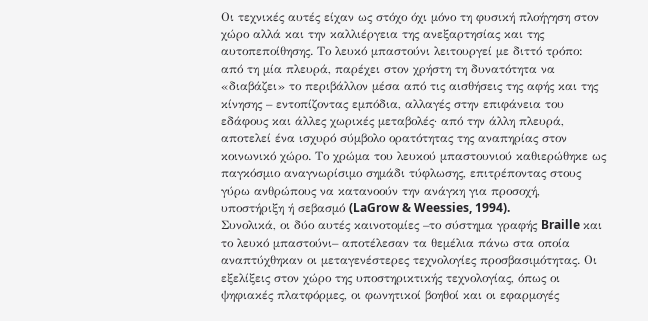Οι τεχνικές αυτές είχαν ως στόχο όχι μόνο τη φυσική πλοήγηση στον χώρο αλλά και την καλλιέργεια της ανεξαρτησίας και της αυτοπεποίθησης. Το λευκό μπαστούνι λειτουργεί με διττό τρόπο: από τη μία πλευρά, παρέχει στον χρήστη τη δυνατότητα να «διαβάζει» το περιβάλλον μέσα από τις αισθήσεις της αφής και της κίνησης – εντοπίζοντας εμπόδια, αλλαγές στην επιφάνεια του εδάφους και άλλες χωρικές μεταβολές· από την άλλη πλευρά, αποτελεί ένα ισχυρό σύμβολο ορατότητας της αναπηρίας στον κοινωνικό χώρο. Το χρώμα του λευκού μπαστουνιού καθιερώθηκε ως παγκόσμιο αναγνωρίσιμο σημάδι τύφλωσης, επιτρέποντας στους γύρω ανθρώπους να κατανοούν την ανάγκη για προσοχή, υποστήριξη ή σεβασμό (LaGrow & Weessies, 1994).
Συνολικά, οι δύο αυτές καινοτομίες –το σύστημα γραφής Braille και το λευκό μπαστούνι– αποτέλεσαν τα θεμέλια πάνω στα οποία αναπτύχθηκαν οι μεταγενέστερες τεχνολογίες προσβασιμότητας. Οι εξελίξεις στον χώρο της υποστηρικτικής τεχνολογίας, όπως οι ψηφιακές πλατφόρμες, οι φωνητικοί βοηθοί και οι εφαρμογές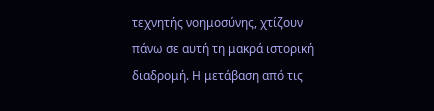τεχνητής νοημοσύνης, χτίζουν πάνω σε αυτή τη μακρά ιστορική διαδρομή. Η μετάβαση από τις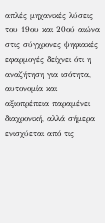απλές μηχανικές λύσεις του 19ου και 20ού αιώνα στις σύγχρονες ψηφιακές εφαρμογές δείχνει ότι η αναζήτηση για ισότητα, αυτονομία και αξιοπρέπεια παραμένει διαχρονική, αλλά σήμερα ενισχύεται από τις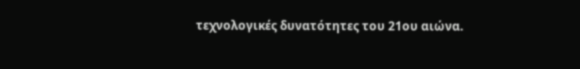τεχνολογικές δυνατότητες του 21ου αιώνα.